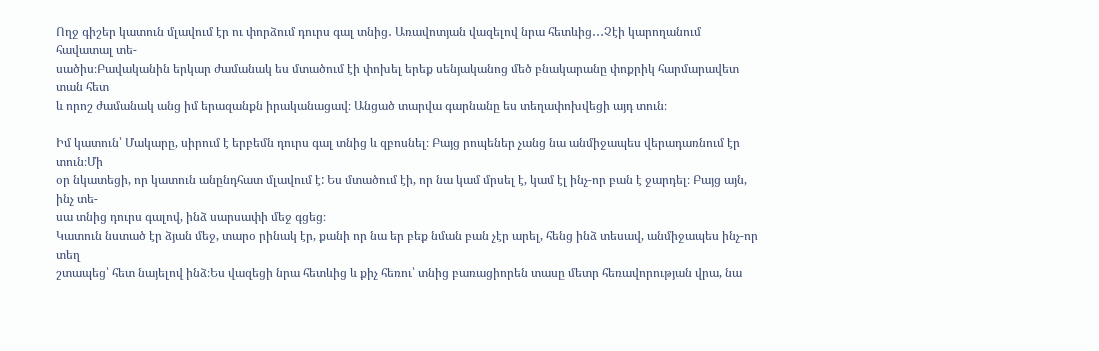Ողջ գիշեր կատուն մլավում էր ու փորձում դուրս գալ տնից․ Առավոտյան վազելով նրա հետևից․․․Չէի կարողանում հավատալ տե-
սածիս։Բավականին երկար ժամանակ ես մտածում էի փոխել երեք սենյականոց մեծ բնակարանը փոքրիկ հարմարավետ տան հետ
և որոշ ժամանակ անց իմ երազանքն իրականացավ։ Անցած տարվա գարնանը ես տեղափոխվեցի այդ տուն։

Իմ կատուն՝ Մակարը, սիրում է երբեմն դուրս գալ տնից և զբոսնել։ Բայց րոպեներ չանց նա անմիջապես վերադառնում էր տուն։Մի
օր նկատեցի, որ կատուն անընդհատ մլավում է: Ես մտածում էի, որ նա կամ մրսել է, կամ էլ ինչ-որ բան է ջարդել։ Բայց այն, ինչ տե-
սա տնից դուրս գալով, ինձ սարսափի մեջ գցեց։
Կատուն նստած էր ձյան մեջ, տարօ րինակ էր, քանի որ նա եր բեք նման բան չէր արել, հենց ինձ տեսավ, անմիջապես ինչ-որ տեղ
շտապեց՝ հետ նայելով ինձ։Ես վազեցի նրա հետևից և քիչ հեռու՝ տնից բառացիորեն տասը մետր հեռավորության վրա, նա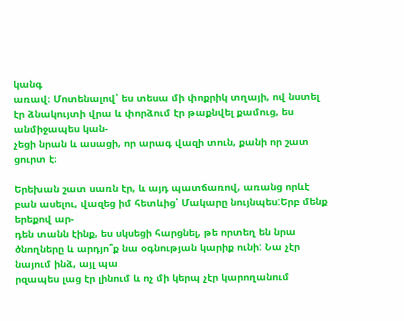կանգ
առավ։ Մոտենալով՝ ես տեսա մի փոքրիկ տղայի, ով նստել էր ձնակույտի վրա և փորձում էր թաքնվել քամուց, ես անմիջապես կան-
չեցի նրան և ասացի, որ արագ վազի տուն, քանի որ շատ ցուրտ է։

Երեխան շատ սառն էր, և այդ պատճառով, առանց որևէ բան ասելու, վազեց իմ հետևից՝ Մակարը նույնպես:Երբ մենք երեքով ար-
դեն տանն էինք, ես սկսեցի հարցնել, թե որտեղ են նրա ծնողները և արդյո՞ք նա օգնության կարիք ունի: Նա չէր նայում ինձ, այլ պա
րզապես լաց էր լինում և ոչ մի կերպ չէր կարողանում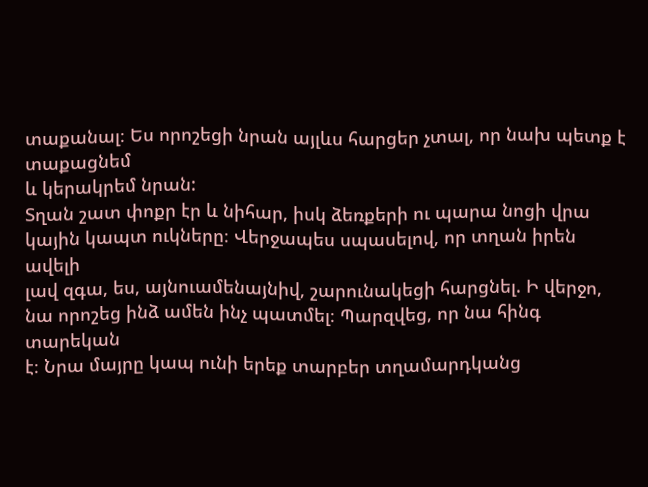տաքանալ։ Ես որոշեցի նրան այլևս հարցեր չտալ, որ նախ պետք է տաքացնեմ
և կերակրեմ նրան:
Տղան շատ փոքր էր և նիհար, իսկ ձեռքերի ու պարա նոցի վրա կային կապտ ուկները։ Վերջապես սպասելով, որ տղան իրեն ավելի
լավ զգա, ես, այնուամենայնիվ, շարունակեցի հարցնել. Ի վերջո, նա որոշեց ինձ ամեն ինչ պատմել։ Պարզվեց, որ նա հինգ տարեկան
է։ Նրա մայրը կապ ունի երեք տարբեր տղամարդկանց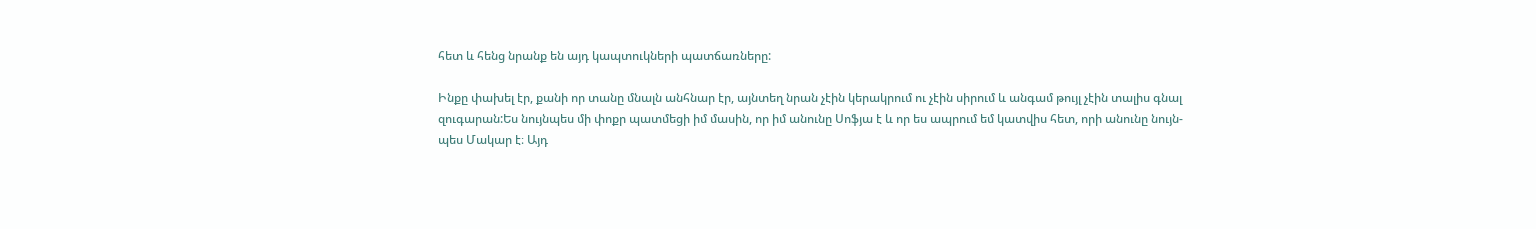հետ և հենց նրանք են այդ կապտուկների պատճառները:

Ինքը փախել էր, քանի որ տանը մնալն անհնար էր, այնտեղ նրան չէին կերակրում ու չէին սիրում և անգամ թույլ չէին տալիս գնալ
զուգարան:Ես նույնպես մի փոքր պատմեցի իմ մասին, որ իմ անունը Սոֆյա է և որ ես ապրում եմ կատվիս հետ, որի անունը նույն-
պես Մակար է։ Այդ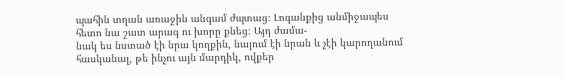պահին տղան առաջին անգամ ժպտաց։ Լոգանքից անմիջապես հետո նա շատ արագ ու խորը քնեց։ Այդ ժամա-
նակ ես նստած էի նրա կողքին, նայում էի նրան և չէի կարողանում հասկանալ, թե ինչու այն մարդիկ, ովքեր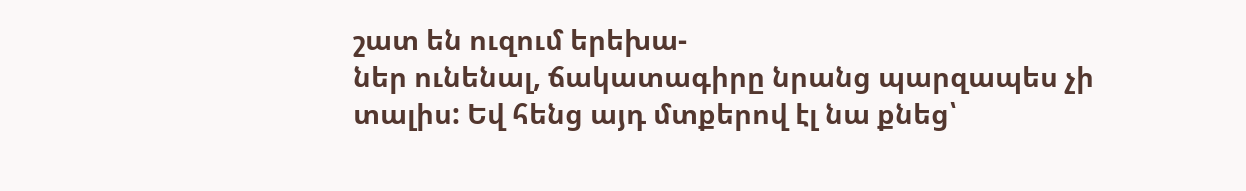շատ են ուզում երեխա-
ներ ունենալ, ճակատագիրը նրանց պարզապես չի տալիս: Եվ հենց այդ մտքերով էլ նա քնեց՝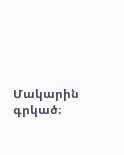Մակարին գրկած։